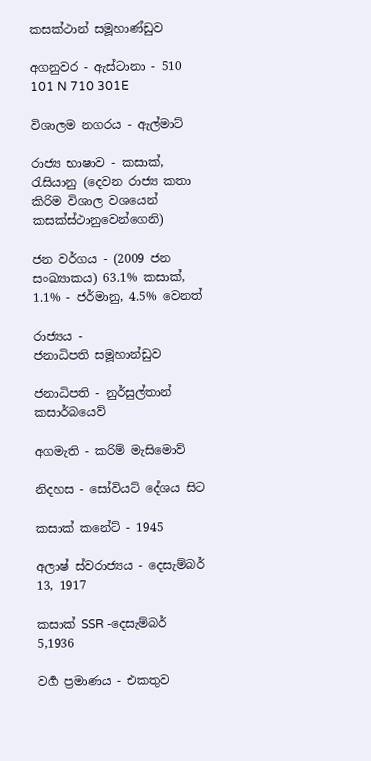කසක්ථාන් සමූහාණ්ඩුව

අගනුවර - ඇස්ටානා - 510 101 N 710 301E

විශාලම නගරය - ඇල්මාට්

රාජ්‍ය භාෂාව - කසාක්, රැසියානු (දෙවන රාජ්‍ය කතා කිරිම විශාල වශයෙන් කසක්ස්ථානුවෙන්ගෙනි)

ජන වර්ගය - (2009 ජන සංඛ්‍යාකය) 63.1% කසාක්, 1.1% - ජර්මානු, 4.5% වෙනත්

රාජ්‍යය - ජනාධිපති ‍සමූහාන්ඩුව

ජනාධිපති - නුර්සුල්තාන් කසාර්බයෙව්

අගමැති - කරිම් මැසිමොව්

නිදහස - සෝවියට් දේශය ‍සිට

කසාක් කනේට් - 1945

අලාෂ් ස්වරාජ්‍යය - දෙසැම්බර් 13, 1917

කසාක් SSR -දෙසැම්බර් 5,1936

වර්‍ග ප්‍රමාණය - එකතුව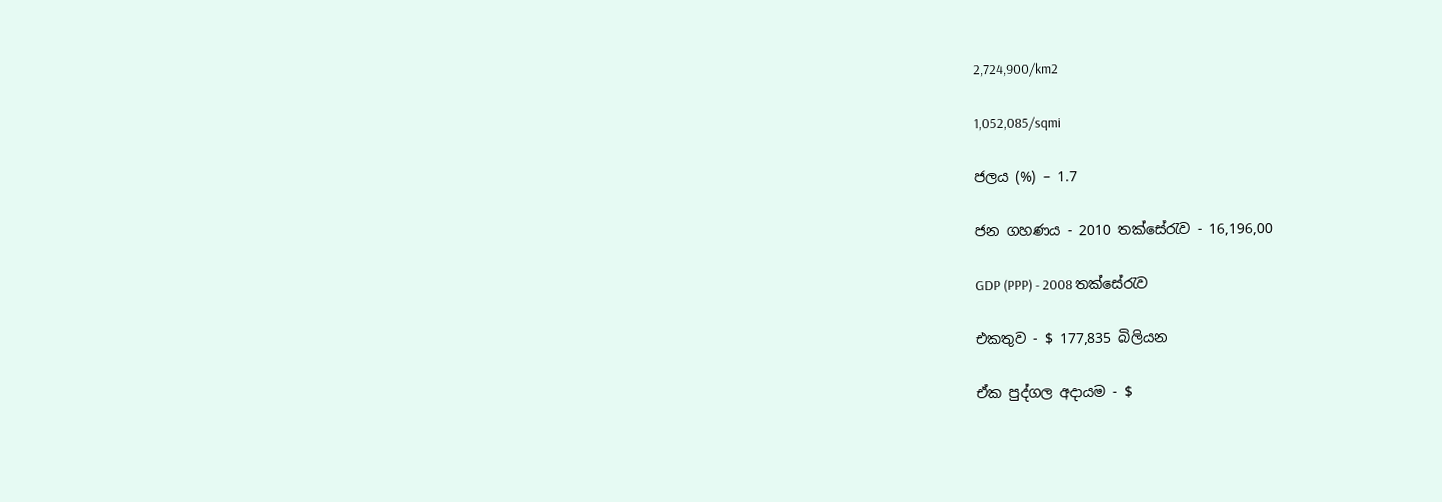2,724,900/km2

1,052,085/sqmi

ජලය (%) – 1.7

ජන ගහණය - 2010 තක්සේරැව - 16,196,00

GDP (PPP) - 2008 තක්සේරැව

එකතුව - $ 177,835 බිලියන

ඒක පුද්ගල අදායම - $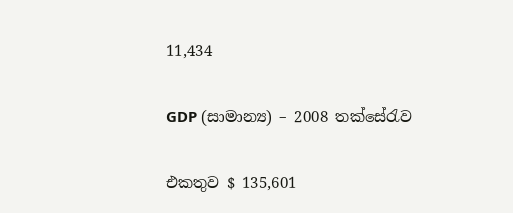11,434

GDP (සාමාන්‍ය) – 2008 තක්සේරැව

එකතුව $ 135,601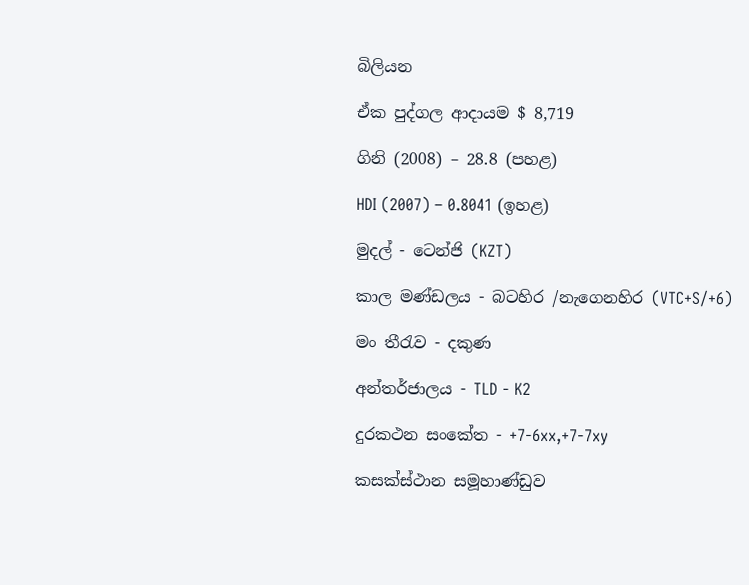බිලියන

ඒක පුද්ගල ආදායම $ 8,719

ගිනි (2008) – 28.8 (පහළ)

HDI (2007) – 0.8041 (ඉහළ)

මුදල් - ටෙන්ජි (KZT)

කාල මණ්ඩලය - බටහිර /නැගෙනහිර (VTC+S/+6)

මං තීරැව - දකුණ

අන්තර්ජාලය - TLD - K2

දුරකථන සංකේත - +7-6xx,+7-7xy

කසක්ස්ථාන සමූහාණ්ඩුව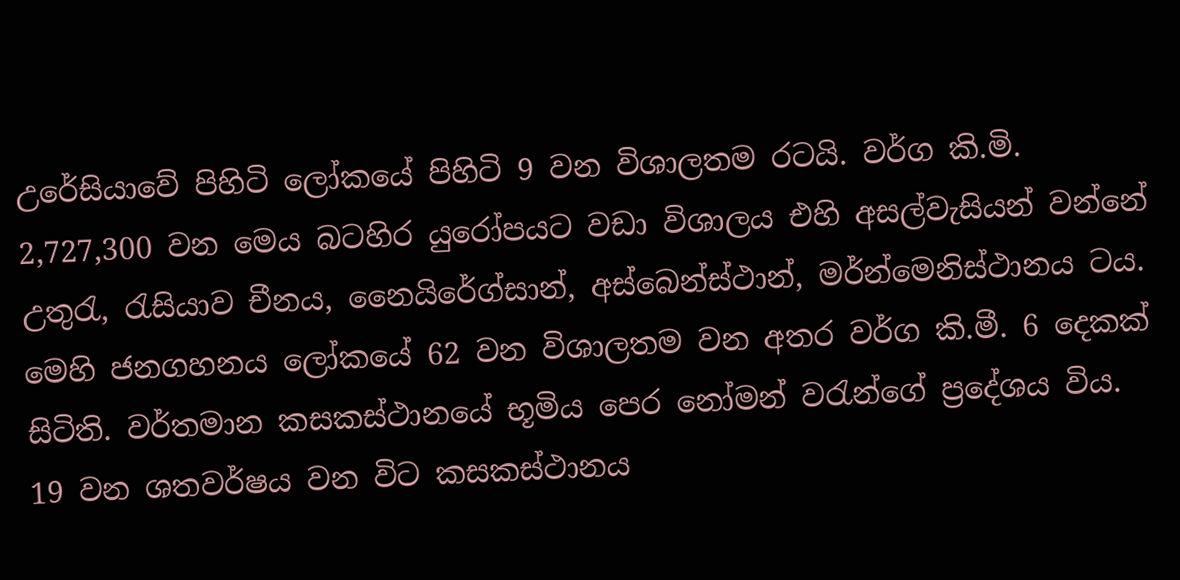උරේසියාවේ පිහිටි ‍ලෝකයේ පිහිටි 9 වන විශාලතම රටයි. වර්ග කි.මි. 2,727,300 වන මෙය බටහිර යුරෝපයට වඩා විශාලය එහි අසල්වැසියන් වන්නේ උතුරැ, රැසියාව චීනය, නෛයිරේග්සාන්, අස්බෙන්ස්ථාන්, මර්න්මෙනිස්ථානය ටය. මෙහි ජනගහනය ලෝකයේ 62 වන විශාලතම වන අතර වර්ග කි.මී. 6 දෙකක් සිටිති. වර්තමාන කසකස්ථානයේ භූමිය පෙර නෝමන් වරැන්ගේ ප්‍රදේශය විය. 19 වන ශතවර්ෂය වන විට කසකස්ථානය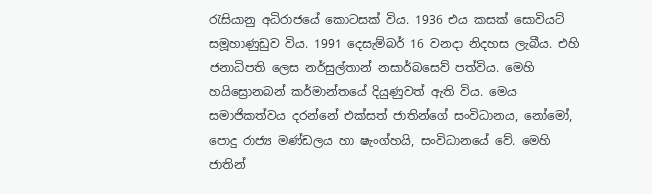රැසියානු අධිරාජයේ කොටසක් විය. 1936 එය කසක් සොවියට් සමූහාණුඩුව විය. 1991 දෙසැම්බර් 16 වනදා නිදහස ලැබීය. එහි ජනාධිපති ලෙස නර්සුල්තාන් නසාර්බසෙව් පත්විය. මෙහි හයිස්‍රොනබන් කර්මාන්තයේ දියුණුවත් ඇති විය. මෙය සමාජිකත්වය දරන්නේ එක්සත් ජාතින්ගේ සංවිධානය, නෝමෝ, පොදු රාජ්‍ය මණ්ඩලය හා ෂැංග්හයි, සංවිධානයේ වේ. මෙහි ජාතින්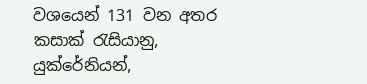වශයෙන් 131 වන අතර කසාක් රැසියානු, යුක්රේනියන්,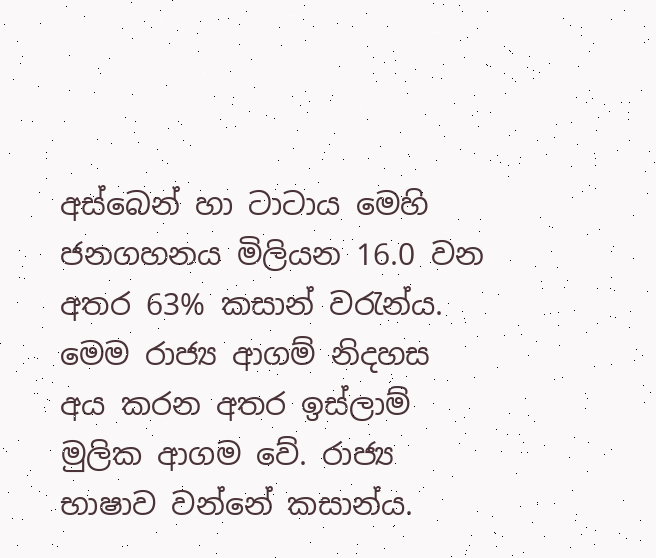අස්බෙන් හා ටාටාය මෙහි ජනගහනය මිලියන 16.0 වන අතර 63% කසාන් වරැන්ය. මෙම රාජ්‍ය ආගම් නිදහස අය කරන අතර ඉස්ලාම් මුලික ආගම වේ. රාජ්‍ය භාෂාව වන්නේ කසාන්ය.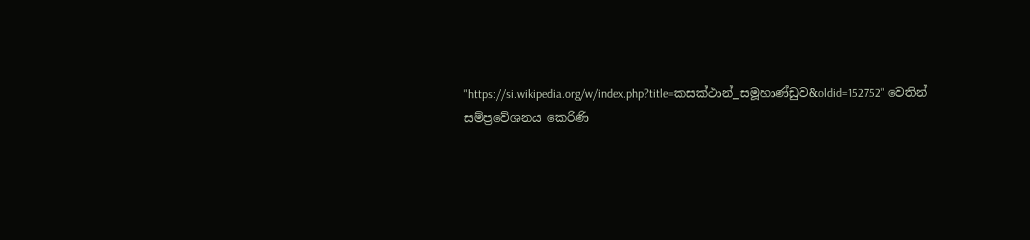"https://si.wikipedia.org/w/index.php?title=කසක්ථාන්_සමූහාණ්ඩුව&oldid=152752" වෙතින් සම්ප්‍රවේශනය කෙරිණි